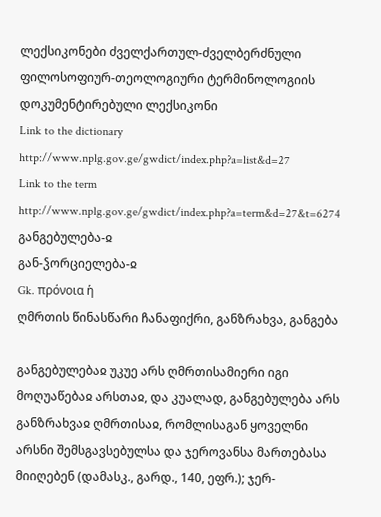ლექსიკონები ძველქართულ-ძველბერძნული ფილოსოფიურ-თეოლოგიური ტერმინოლოგიის დოკუმენტირებული ლექსიკონი
Link to the dictionary http://www.nplg.gov.ge/gwdict/index.php?a=list&d=27
Link to the term http://www.nplg.gov.ge/gwdict/index.php?a=term&d=27&t=6274
განგებულება-ჲ
გან-ჴორციელება-ჲ
Gk. πρόνοια ἡ
ღმრთის წინასწარი ჩანაფიქრი, განზრახვა, განგება

განგებულებაჲ უკუე არს ღმრთისამიერი იგი მოღუაწებაჲ არსთაჲ, და კუალად, განგებულება არს განზრახვაჲ ღმრთისაჲ, რომლისაგან ყოველნი არსნი შემსგავსებულსა და ჯეროვანსა მართებასა მიიღებენ (დამასკ., გარდ., 140, ეფრ.); ჯერ-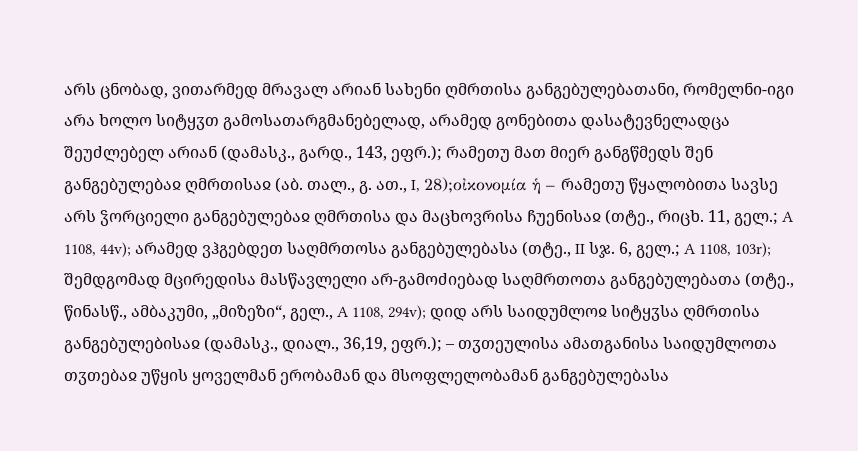არს ცნობად, ვითარმედ მრავალ არიან სახენი ღმრთისა განგებულებათანი, რომელნი-იგი არა ხოლო სიტყჳთ გამოსათარგმანებელად, არამედ გონებითა დასატევნელადცა შეუძლებელ არიან (დამასკ., გარდ., 143, ეფრ.); რამეთუ მათ მიერ განგწმედს შენ განგებულებაჲ ღმრთისაჲ (აბ. თალ., გ. ათ., I, 28);οἰκονομία ἡ – რამეთუ წყალობითა სავსე არს ჴორციელი განგებულებაჲ ღმრთისა და მაცხოვრისა ჩუენისაჲ (თტე., რიცხ. 11, გელ.; A 1108, 44v); არამედ ვჰგებდეთ საღმრთოსა განგებულებასა (თტე., II სჯ. 6, გელ.; A 1108, 103r); შემდგომად მცირედისა მასწავლელი არ-გამოძიებად საღმრთოთა განგებულებათა (თტე., წინასწ., ამბაკუმი, „მიზეზი“, გელ., A 1108, 294v); დიდ არს საიდუმლოჲ სიტყჳსა ღმრთისა განგებულებისაჲ (დამასკ., დიალ., 36,19, ეფრ.); – თჳთეულისა ამათგანისა საიდუმლოთა თჳთებაჲ უწყის ყოველმან ერობამან და მსოფლელობამან განგებულებასა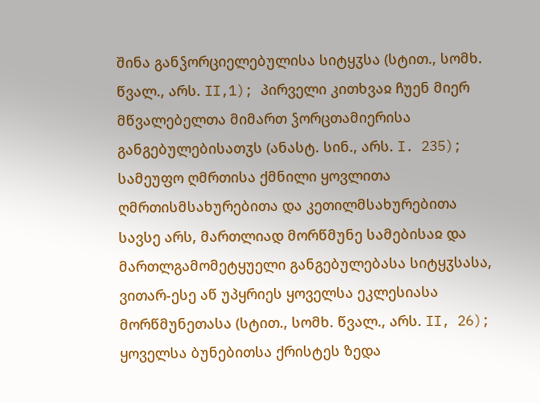შინა განჴორციელებულისა სიტყჳსა (სტით., სომხ. წვალ., არს. II,1); პირველი კითხვაჲ ჩუენ მიერ მწვალებელთა მიმართ ჴორცთამიერისა განგებულებისათჳს (ანასტ. სინ., არს. I. 235); სამეუფო ღმრთისა ქმნილი ყოვლითა ღმრთისმსახურებითა და კეთილმსახურებითა სავსე არს, მართლიად მორწმუნე სამებისაჲ და მართლგამომეტყუელი განგებულებასა სიტყჳსასა, ვითარ-ესე აწ უპყრიეს ყოველსა ეკლესიასა მორწმუნეთასა (სტით., სომხ. წვალ., არს. II, 26); ყოველსა ბუნებითსა ქრისტეს ზედა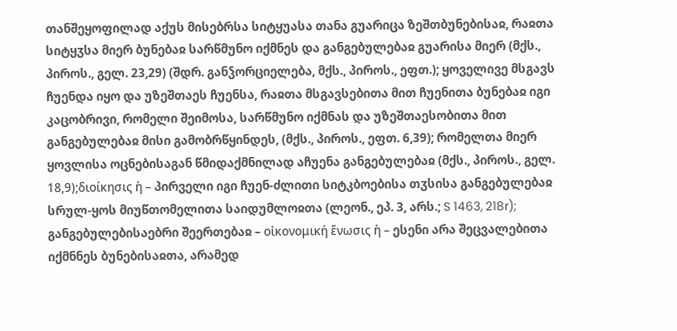თანშეყოფილად აქუს მისებრსა სიტყუასა თანა გუარიცა ზეშთბუნებისაჲ, რაჲთა სიტყჳსა მიერ ბუნებაჲ სარწმუნო იქმნეს და განგებულებაჲ გუარისა მიერ (მქს., პიროს., გელ. 23,29) (შდრ. განჴორციელება, მქს., პიროს., ეფთ.); ყოველივე მსგავს ჩუენდა იყო და უზეშთაეს ჩუენსა, რაჲთა მსგავსებითა მით ჩუენითა ბუნებაჲ იგი კაცობრივი, რომელი შეიმოსა, სარწმუნო იქმნას და უზეშთაესობითა მით განგებულებაჲ მისი გამობრწყინდეს, (მქს., პიროს., ეფთ. 6,39); რომელთა მიერ ყოვლისა ოცნებისაგან წმიდაქმნილად აჩუენა განგებულებაჲ (მქს., პიროს., გელ. 18,9);διοίκησις ἡ – პირველი იგი ჩუენ-ძლითი სიტკბოებისა თჳსისა განგებულებაჲ სრულ-ყოს მიუწთომელითა საიდუმლოჲთა (ლეონ., ეპ. 3, არს.; S 1463, 218r);
განგებულებისაებრი შეერთებაჲ – οἰκονομική ἕνωσις ἡ – ესენი არა შეცვალებითა იქმნნეს ბუნებისაჲთა, არამედ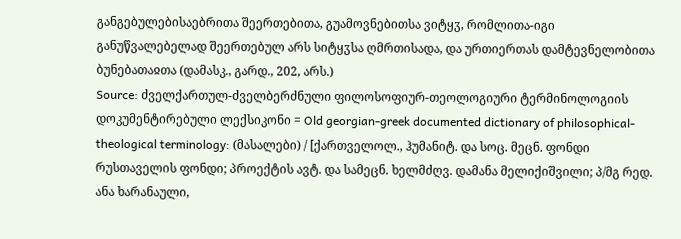განგებულებისაებრითა შეერთებითა, გუამოვნებითსა ვიტყჳ, რომლითა-იგი განუწვალებელად შეერთებულ არს სიტყჳსა ღმრთისადა, და ურთიერთას დამტევნელობითა ბუნებათაჲთა (დამასკ., გარდ., 202, არს.)
Source: ძველქართულ-ძველბერძნული ფილოსოფიურ-თეოლოგიური ტერმინოლოგიის დოკუმენტირებული ლექსიკონი = Old georgian-greek documented dictionary of philosophical-theological terminology: (მასალები) / [ქართველოლ., ჰუმანიტ. და სოც. მეცნ. ფონდი რუსთაველის ფონდი; პროექტის ავტ. და სამეცნ. ხელმძღვ. დამანა მელიქიშვილი; პ/მგ რედ. ანა ხარანაული,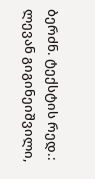ბერძნ. ტექსტის რედ.: ლევან გიგინეიშვილი,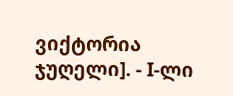ვიქტორია ჯუღელი]. - I-ლი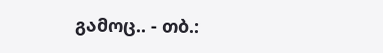გამოც.. - თბ.: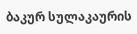ბაკურ სულაკაურის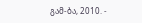გამ-ბა, 2010. -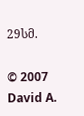29სმ.

© 2007 David A.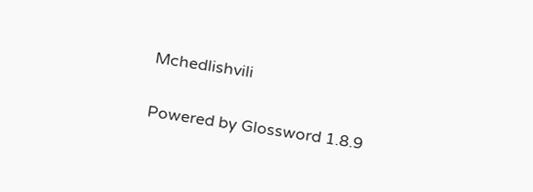Mchedlishvili

Powered by Glossword 1.8.9